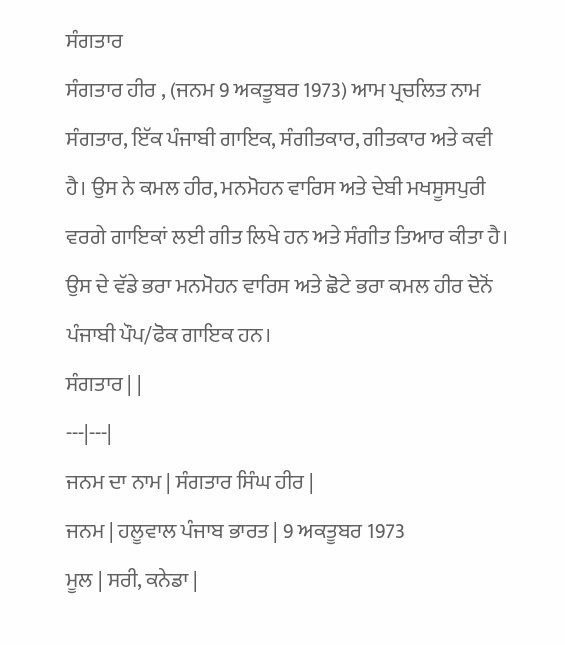ਸੰਗਤਾਰ
ਸੰਗਤਾਰ ਹੀਰ , (ਜਨਮ 9 ਅਕਤੂਬਰ 1973) ਆਮ ਪ੍ਰਚਲਿਤ ਨਾਮ ਸੰਗਤਾਰ, ਇੱਕ ਪੰਜਾਬੀ ਗਾਇਕ, ਸੰਗੀਤਕਾਰ, ਗੀਤਕਾਰ ਅਤੇ ਕਵੀ ਹੈ। ਉਸ ਨੇ ਕਮਲ ਹੀਰ, ਮਨਮੋਹਨ ਵਾਰਿਸ ਅਤੇ ਦੇਬੀ ਮਖਸੂਸਪੁਰੀ ਵਰਗੇ ਗਾਇਕਾਂ ਲਈ ਗੀਤ ਲਿਖੇ ਹਨ ਅਤੇ ਸੰਗੀਤ ਤਿਆਰ ਕੀਤਾ ਹੈ। ਉਸ ਦੇ ਵੱਡੇ ਭਰਾ ਮਨਮੋਹਨ ਵਾਰਿਸ ਅਤੇ ਛੋਟੇ ਭਰਾ ਕਮਲ ਹੀਰ ਦੋਨੋਂ ਪੰਜਾਬੀ ਪੌਪ/ਫੋਕ ਗਾਇਕ ਹਨ।
ਸੰਗਤਾਰ | |
---|---|
ਜਨਮ ਦਾ ਨਾਮ | ਸੰਗਤਾਰ ਸਿੰਘ ਹੀਰ |
ਜਨਮ | ਹਲੂਵਾਲ ਪੰਜਾਬ ਭਾਰਤ | 9 ਅਕਤੂਬਰ 1973
ਮੂਲ | ਸਰੀ, ਕਨੇਡਾ |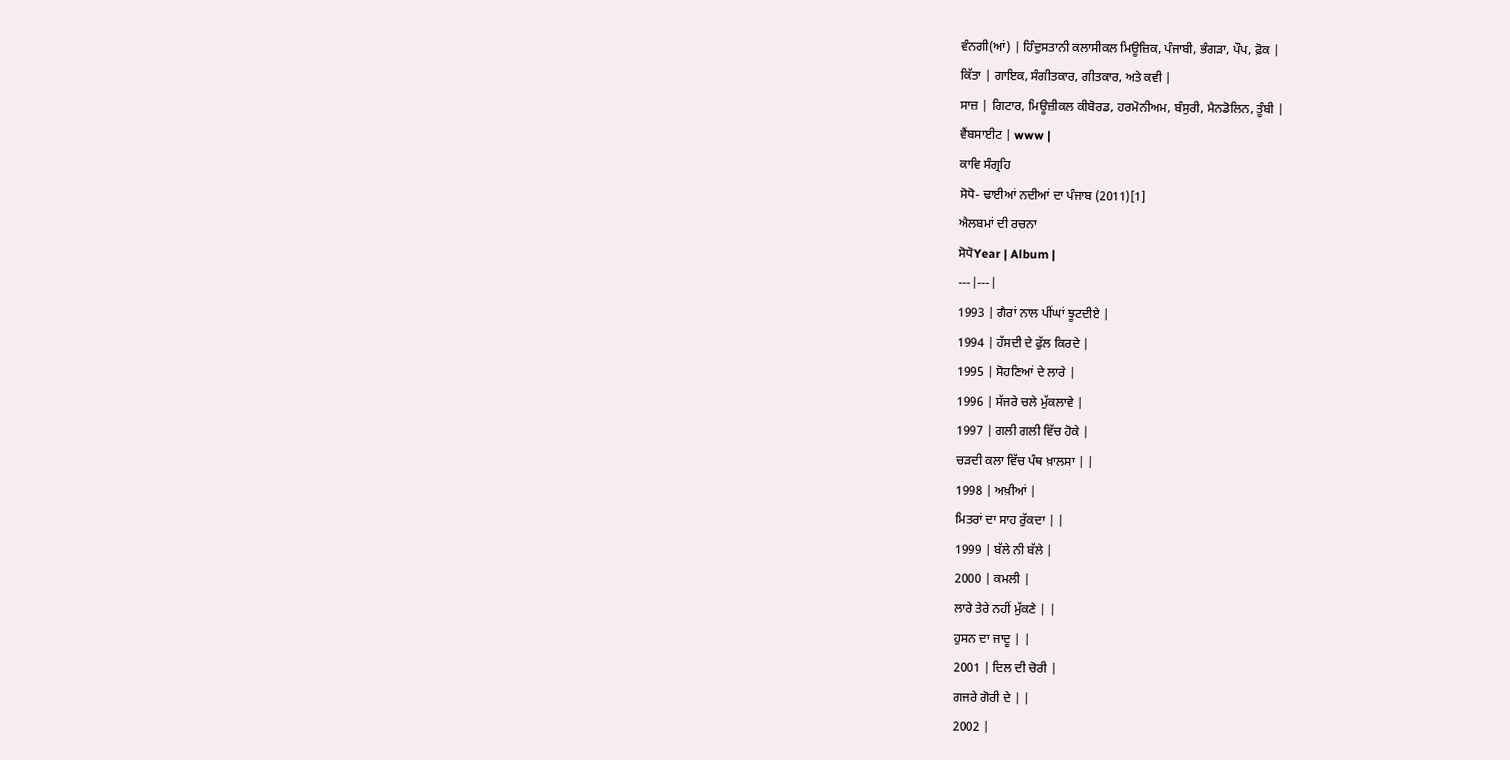ਵੰਨਗੀ(ਆਂ) | ਹਿੰਦੁਸਤਾਨੀ ਕਲਾਸੀਕਲ ਮਿਊਜ਼ਿਕ, ਪੰਜਾਬੀ, ਭੰਗੜਾ, ਪੌਪ, ਫ਼ੋਕ |
ਕਿੱਤਾ | ਗਾਇਕ, ਸੰਗੀਤਕਾਰ, ਗੀਤਕਾਰ, ਅਤੇ ਕਵੀ |
ਸਾਜ਼ | ਗਿਟਾਰ, ਮਿਊਜ਼ੀਕਲ ਕੀਬੋਰਡ, ਹਰਮੋਨੀਅਮ, ਬੰਸੁਰੀ, ਮੈਨਡੋਲਿਨ, ਤੂੰਬੀ |
ਵੈਂਬਸਾਈਟ | www |
ਕਾਵਿ ਸੰਗ੍ਰਹਿ
ਸੋਧੋ- ਢਾਈਆਂ ਨਦੀਆਂ ਦਾ ਪੰਜਾਬ (2011)[1]
ਐਲਬਮਾਂ ਦੀ ਰਚਨਾ
ਸੋਧੋYear | Album |
---|---|
1993 | ਗੈਰਾਂ ਨਾਲ ਪੀਂਘਾਂ ਝੂਟਦੀਏ |
1994 | ਹੱਸਦੀ ਦੇ ਫੁੱਲ ਕਿਰਦੇ |
1995 | ਸੋਹਣਿਆਂ ਦੇ ਲਾਰੇ |
1996 | ਸੱਜਰੇ ਚਲੇ ਮੁੱਕਲਾਵੇ |
1997 | ਗਲੀ ਗਲੀ ਵਿੱਚ ਹੋਕੇ |
ਚੜਦੀ ਕਲਾ ਵਿੱਚ ਪੰਥ ਖ਼ਾਲਸਾ | |
1998 | ਅਖ਼ੀਆਂ |
ਮਿਤਰਾਂ ਦਾ ਸਾਹ ਰੁੱਕਦਾ | |
1999 | ਬੱਲੇ ਨੀ ਬੱਲੇ |
2000 | ਕਮਲੀ |
ਲਾਰੇ ਤੇਰੇ ਨਹੀਂ ਮੁੱਕਣੇ | |
ਹੁਸਨ ਦਾ ਜਾਦੂ | |
2001 | ਦਿਲ ਦੀ ਚੋਰੀ |
ਗਜਰੇ ਗੋਰੀ ਦੇ | |
2002 |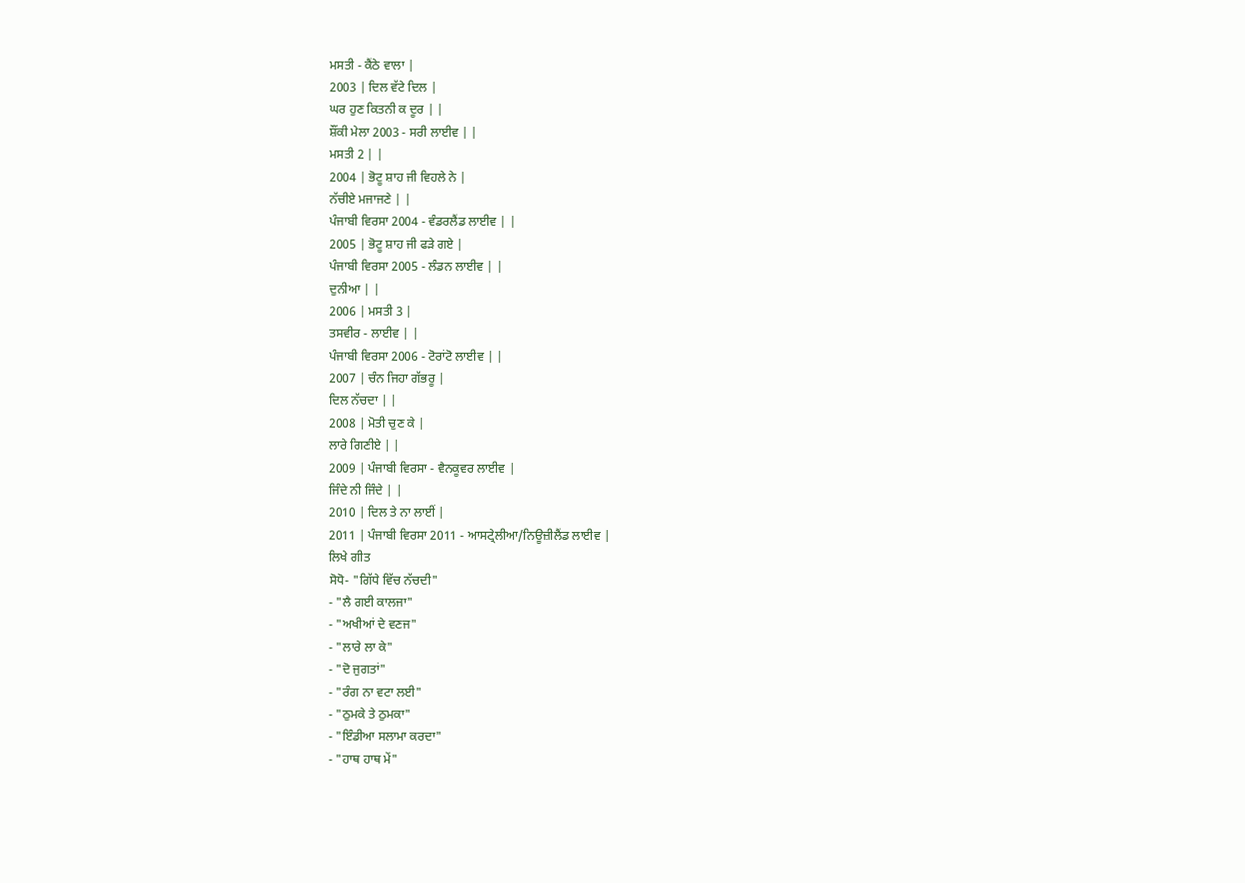ਮਸਤੀ - ਕੈਂਠੇ ਵਾਲਾ |
2003 | ਦਿਲ ਵੱਟੇ ਦਿਲ |
ਘਰ ਹੁਣ ਕਿਤਨੀ ਕ ਦੂਰ | |
ਸ਼ੌਂਕੀ ਮੇਲਾ 2003 - ਸਰੀ ਲਾਈਵ | |
ਮਸਤੀ 2 | |
2004 | ਭੋਟੂ ਸ਼ਾਹ ਜੀ ਵਿਹਲੇ ਨੇ |
ਨੱਚੀਏ ਮਜਾਜਣੇ | |
ਪੰਜਾਬੀ ਵਿਰਸਾ 2004 - ਵੰਡਰਲੈਂਡ ਲਾਈਵ | |
2005 | ਭੋਟੂ ਸ਼ਾਹ ਜੀ ਫੜੇ ਗਏ |
ਪੰਜਾਬੀ ਵਿਰਸਾ 2005 - ਲੰਡਨ ਲਾਈਵ | |
ਦੁਨੀਆ | |
2006 | ਮਸਤੀ 3 |
ਤਸਵੀਰ - ਲਾਈਵ | |
ਪੰਜਾਬੀ ਵਿਰਸਾ 2006 - ਟੋਰਾਂਟੋ ਲਾਈਵ | |
2007 | ਚੰਨ ਜਿਹਾ ਗੱਭਰੂ |
ਦਿਲ ਨੱਚਦਾ | |
2008 | ਮੋਤੀ ਚੁਣ ਕੇ |
ਲਾਰੇ ਗਿਣੀਏ | |
2009 | ਪੰਜਾਬੀ ਵਿਰਸਾ - ਵੈਨਕੂਵਰ ਲਾਈਵ |
ਜਿੰਦੇ ਨੀ ਜਿੰਦੇ | |
2010 | ਦਿਲ ਤੇ ਨਾ ਲਾਈਂ |
2011 | ਪੰਜਾਬੀ ਵਿਰਸਾ 2011 - ਆਸਟ੍ਰੇਲੀਆ/ਨਿਊਜ਼ੀਲੈਂਡ ਲਾਈਵ |
ਲਿਖੇ ਗੀਤ
ਸੋਧੋ- "ਗਿੱਧੇ ਵਿੱਚ ਨੱਚਦੀ"
- "ਲੈ ਗਈ ਕਾਲਜਾ"
- "ਅਖੀਆਂ ਦੇ ਵਣਜ"
- "ਲਾਰੇ ਲਾ ਕੇ"
- "ਦੋ ਜੁਗਤਾਂ"
- "ਰੰਗ ਨਾ ਵਟਾ ਲਈ"
- "ਠੁਮਕੇ ਤੇ ਠੁਮਕਾ"
- "ਇੰਡੀਆ ਸਲਾਮਾ ਕਰਦਾ"
- "ਹਾਥ ਹਾਥ ਮੇਂ"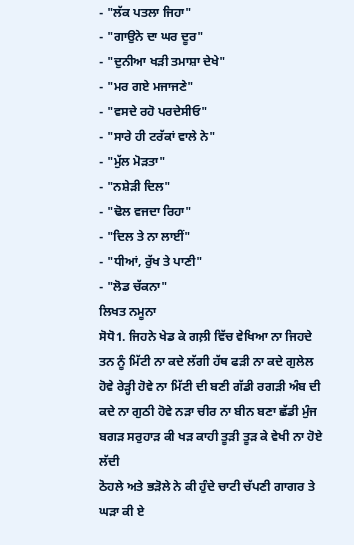- "ਲੱਕ ਪਤਲਾ ਜਿਹਾ"
- "ਗਾਉਨੇ ਦਾ ਘਰ ਦੂਰ"
- "ਦੁਨੀਆ ਖੜੀ ਤਮਾਸ਼ਾ ਦੇਖੇ"
- "ਮਰ ਗਏ ਮਜਾਜਣੇ"
- "ਵਸਦੇ ਰਹੋ ਪਰਦੇਸੀਓ"
- "ਸਾਰੇ ਹੀ ਟਰੱਕਾਂ ਵਾਲੇ ਨੇ"
- "ਮੁੱਲ ਮੋੜਤਾ"
- "ਨਸ਼ੇੜੀ ਦਿਲ"
- "ਢੋਲ ਵਜਦਾ ਰਿਹਾ"
- "ਦਿਲ ਤੇ ਨਾ ਲਾਈਂ"
- "ਧੀਆਂ, ਰੁੱਖ ਤੇ ਪਾਣੀ"
- "ਲੋਡ ਚੱਕਨਾ"
ਲਿਖਤ ਨਮੂਨਾ
ਸੋਧੋ1. ਜਿਹਨੇ ਖੇਡ ਕੇ ਗਲ਼ੀ ਵਿੱਚ ਵੇਖਿਆ ਨਾ ਜਿਹਦੇ ਤਨ ਨੂੰ ਮਿੱਟੀ ਨਾ ਕਦੇ ਲੱਗੀ ਹੱਥ ਫੜੀ ਨਾ ਕਦੇ ਗੁਲੇਲ ਹੋਵੇ ਰੇੜ੍ਹੀ ਹੋਵੇ ਨਾ ਮਿੱਟੀ ਦੀ ਬਣੀ ਗੱਡੀ ਰਗੜੀ ਅੰਬ ਦੀ ਕਦੇ ਨਾ ਗੁਠੀ ਹੋਵੇ ਨੜਾ ਚੀਰ ਨਾ ਬੀਨ ਬਣਾ ਛੱਡੀ ਮੁੰਜ ਬਗੜ ਸਰੁਹਾੜ ਕੀ ਖੜ ਕਾਹੀ ਤੂੜੀ ਤੂੜ ਕੇ ਵੇਖੀ ਨਾ ਹੋਏ ਲੱਦੀ
ਠੋਹਲੇ ਅਤੇ ਭੜੋਲੇ ਨੇ ਕੀ ਹੁੰਦੇ ਚਾਟੀ ਚੱਪਣੀ ਗਾਗਰ ਤੇ ਘੜਾ ਕੀ ਏ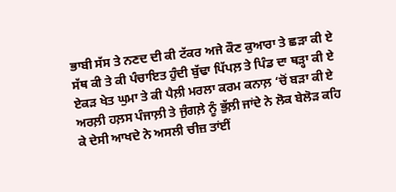ਭਾਬੀ ਸੱਸ ਤੇ ਨਣਦ ਦੀ ਕੀ ਟੱਕਰ ਅਜੇ ਕੌਣ ਕੁਆਰਾ ਤੇ ਛੜਾ ਕੀ ਏ ਸੱਥ ਕੀ ਤੇ ਕੀ ਪੰਚਾਇਤ ਹੁੰਦੀ ਬੁੱਢਾ ਪਿੱਪਲ਼ ਤੇ ਪਿੰਡ ਦਾ ਥੜ੍ਹਾ ਕੀ ਏ ਏਕੜ ਖੇਤ ਘੁਮਾ ਤੇ ਕੀ ਪੈਲ਼ੀ ਮਰਲਾ ਕਰਮ ਕਨਾਲ਼ ‘ਚੋਂ ਬੜਾ ਕੀ ਏ
ਅਰਲ਼ੀ ਹਲ਼ਸ ਪੰਜਾਲ਼ੀ ਤੇ ਜੁੰਗਲ਼ੇ ਨੂੰ ਭੁੱਲ਼ੀ ਜਾਂਦੇ ਨੇ ਲੋਕ ਬੇਲੋੜ ਕਹਿ ਕੇ ਦੇਸੀ ਆਖਦੇ ਨੇ ਅਸਲੀ ਚੀਜ਼ ਤਾਂਈਂ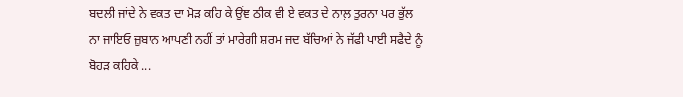ਬਦਲੀ ਜਾਂਦੇ ਨੇ ਵਕਤ ਦਾ ਮੋੜ ਕਹਿ ਕੇ ਉਂਞ ਠੀਕ ਵੀ ਏ ਵਕਤ ਦੇ ਨਾਲ਼ ਤੁਰਨਾ ਪਰ ਭੁੱਲ ਨਾ ਜਾਇਓ ਜ਼ੁਬਾਨ ਆਪਣੀ ਨਹੀਂ ਤਾਂ ਮਾਰੇਗੀ ਸ਼ਰਮ ਜਦ ਬੱਚਿਆਂ ਨੇ ਜੱਫੀ ਪਾਈ ਸਫੈਦੇ ਨੂੰ ਬੋਹੜ ਕਹਿਕੇ ...